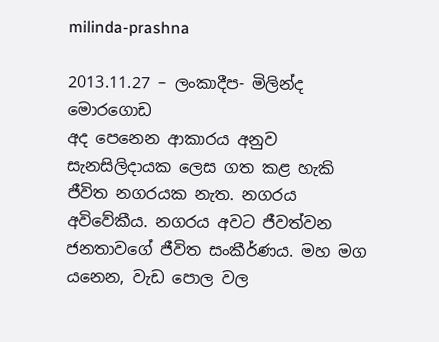milinda-prashna

2013.11.27 – ලංකාදීප- මිලින්ද මොරගොඩ
අද පෙනෙන ආකාරය අනුව සැනසිලිදායක ලෙස ගත කළ හැකි ජීවිත නගරයක නැත. නගරය අවිවේකීය. නගරය අවට ජීවත්වන ජනතාවගේ ජීවිත සංකීර්ණය. මහ මග යනෙන, වැඩ පොල වල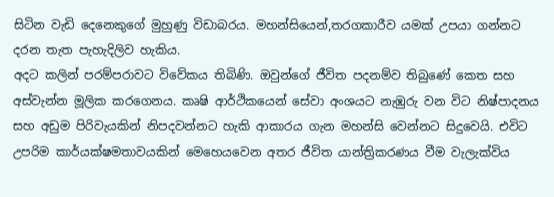සිටින වැඩි දෙනෙකුගේ මුහුණු විඩාබරය. මහන්සියෙන්,තරගකාරීව යමක් උපයා ගන්නට දරන තැත පැහැදිලිව හැකිය.
අදට කලින් පරම්පරාවට විවේකය තිබිණි. ඔවුන්ගේ ජීවිත පදනම්ව තිබුණේ කෙත සහ අස්වැන්න මූලික කරගෙනය. කෘෂි ආර්ථිකයෙන් සේවා අංශයට නැඹුරු වන විට නිෂ්පාදනය සහ අඩුම පිරිවැයකින් නිපදවන්නට හැකි ආකාරය ගැන මහන්සි වෙන්නට සිදුවෙයි. එවිට උපරිම කාර්යක්ෂමතාවයකින් මෙහෙයවෙන අතර ජීවිත යාන්ත්‍රිකරණය වීම වැලැක්විය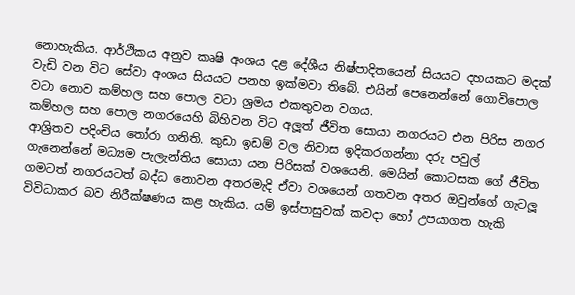නොහැකිය. ආර්ථිකය අනුව කෘෂි අංශය දළ දේශීය නිෂ්පාදිතයෙන් සියයට දහයකට මදක් වැඩි වන විට සේවා අංශය සියයට පනහ ඉක්මවා තිබේ. එයින් පෙනෙන්නේ ගොවිපොල වටා නොව කම්හල සහ පොල වටා ශ්‍රමය එකතුවන වගය.
කම්හල සහ පොල නගරයෙහි බිහිවන විට අලූත් ජීවිත සොයා නගරයට එන පිරිස නගර ආශ්‍රිතව පදිංචිය තෝරා ගනිති. කුඩා ඉඩම් වල නිවාස ඉදිකරගන්නා දරු පවුල් ගැනෙන්නේ මධ්‍යම පැලැන්තිය සොයා යන පිරිසක් වශයෙනි. මෙයින් කොටසක ගේ ජීවිත ගමටත් නගරයටත් බද්ධ නොවන අතරමැදි ඒවා වශයෙන් ගතවන අතර ඔවුන්ගේ ගැටලූ විවිධාකර බව නිරීක්ෂණය කළ හැකිය. යම් ඉස්පාසුවක් කවදා හෝ උපයාගත හැකි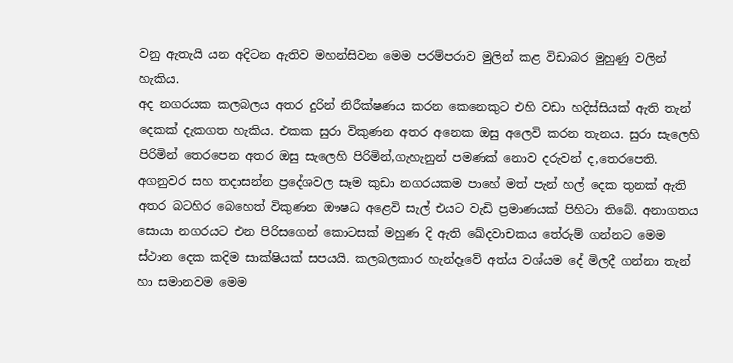වනු ඇතැයි යන අදිටන ඇතිව මහන්සිවන මෙම පරම්පරාව මුලින් කළ විඩාබර මුහුණු වලින් හැකිය.
අද නගරයක කලබලය අතර දුරින් නිරීක්ෂණය කරන කෙනෙකුට එහි වඩා හදිස්සියක් ඇති තැන් දෙකක් දැකගත හැකිය. එකක සුරා විකුණන අතර අනෙක ඔසු අලෙවි කරන තැනය. සුරා සැලෙහි පිරිමින් තෙරපෙන අතර ඔසු සැලෙහි පිරිමින්,ගැහැනුන් පමණක් නොව දරුවන් ද,තෙරපෙති. අගනුවර සහ තදාසන්න ප්‍රදේශවල සෑම කුඩා නගරයකම පාහේ මත් පැන් හල් දෙක තුනක් ඇති අතර බටහිර බෙහෙත් විකුණන ඖෂධ අළෙවි සැල් එයට වැඩි ප්‍රමාණයක් පිහිටා තිබේ. අනාගතය සොයා නගරයට එන පිරිසගෙන් කොටසක් මහුණ දි ඇති ඛේදවාචකය තේරුම් ගන්නට මෙම ස්ථාන දෙක කදිම සාක්ෂියක් සපයයි. කලබලකාර හැන්දෑවේ අත්ය වශ්යම දේ මිලදී ගන්නා තැන් හා සමානවම මෙම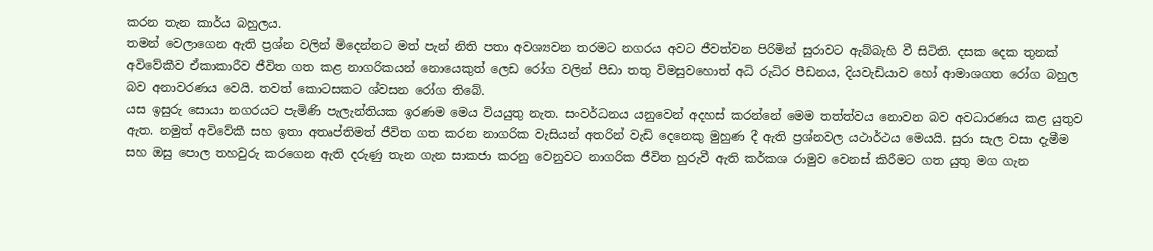කරන තැන කාර්ය බහුලය.
තමන් වෙලාගෙන ඇති ප්‍රශ්න වලින් මිදෙන්නට මත් පැන් නිති පතා අවශ්‍යවන තරමට නගරය අවට ජීවත්වන පිරිමින් සුරාවට ඇබ්බැහි වී සිටිති. දසක දෙක තුනක් අවිවේකීව ඒකාකාරීව ජීවිත ගත කළ නාගරිකයන් නොයෙකුත් ලෙඩ රෝග වලින් පීඩා තතු විමසුවහොත් අධි රුධිර පීඩනය, දියවැඩියාව හෝ ආමාශගත රෝග බහුල බව අනාවරණය වෙයි. තවත් කොටසකට ශ්වසන රෝග තිබේ.
යස ඉසුරු සොයා නගරයට පැමිණි පැලැන්තියක ඉරණම මෙය වියයුතු නැත. සංවර්ධනය යනුවෙන් අදහස් කරන්නේ මෙම තත්ත්වය නොවන බව අවධාරණය කළ යුතුව ඇත. නමුත් අවිවේකී සහ ඉතා අතෘප්තිමත් ජීවිත ගත කරන නාගරික වැසියන් අතරින් වැඩි දෙනෙකු මුහුණ දී ඇති ප්‍රශ්නවල යථාර්ථය මෙයයි. සුරා සැල වසා දැමීම සහ ඔසු පොල තහවුරු කරගෙන ඇති දරුණු තැන ගැන සාකජා කරනු වෙනුවට නාගරික ජීවිත හුරුවී ඇති කර්කශ රාමුව වෙනස් කිරීමට ගත යුතු මග ගැන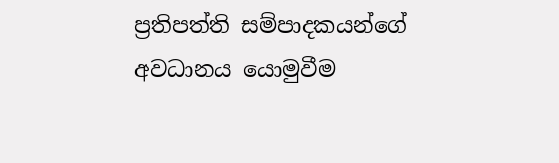ප්‍රතිපත්ති සම්පාදකයන්ගේ අවධානය යොමුවීම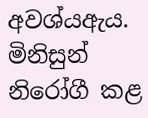අවශ්යඇය. මිනිසුන් නිරෝගී කළ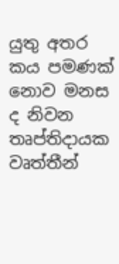යුතු අතර කය පමණක් නොව මනස ද නිවන තෘප්තිදායක වෘත්තීන්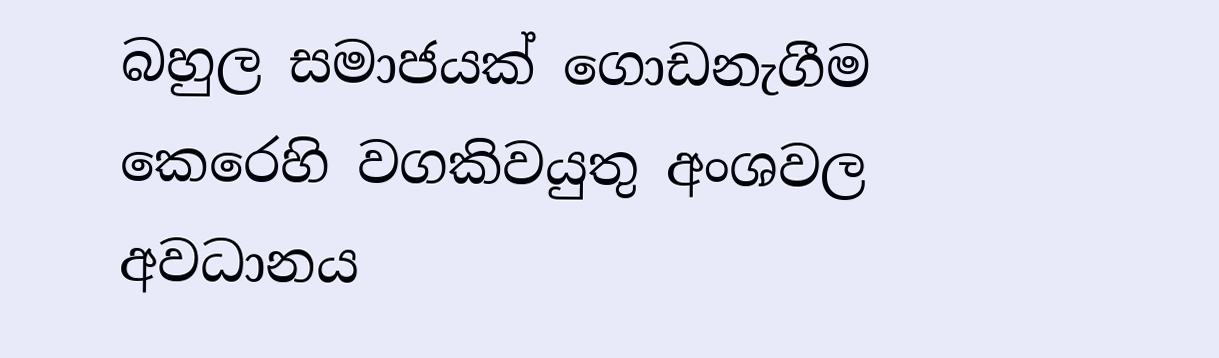බහුල සමාජයක් ගොඩනැගීම කෙරෙහි වගකිවයුතු අංශවල අවධානය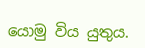යොමු විය යුතුය.